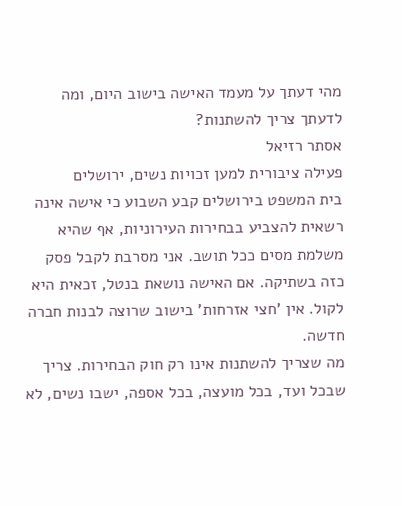מהי דעתך על מעמד האישה בישוב היום, ומה לדעתך צריך להשתנות?
אסתר רזיאל
פעילה ציבורית למען זכויות נשים, ירושלים
בית המשפט בירושלים קבע השבוע כי אישה אינה רשאית להצביע בבחירות העירוניות, אף שהיא משלמת מסים ככל תושב. אני מסרבת לקבל פסק כזה בשתיקה. אם האישה נושאת בנטל, זכאית היא לקול. אין 'חצי אזרחות' בישוב שרוצה לבנות חברה חדשה.
מה שצריך להשתנות אינו רק חוק הבחירות. צריך שבכל ועד, בכל מועצה, בכל אספה, ישבו נשים, לא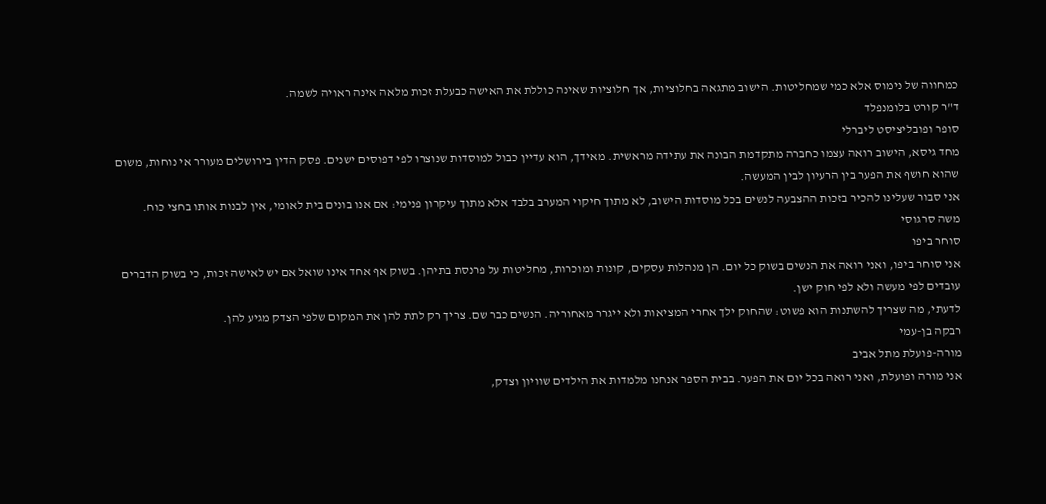כמחווה של נימוס אלא כמי שמחליטות. הישוב מתגאה בחלוציות, אך חלוציות שאינה כוללת את האישה כבעלת זכות מלאה אינה ראויה לשמה.
ד"ר קורט בלומנפלד
סופר ופובליציסט ליברלי
מחד גיסא, הישוב רואה עצמו כחברה מתקדמת הבונה את עתידה מראשית. מאידך, הוא עדיין כבול למוסדות שנוצרו לפי דפוסים ישנים. פסק הדין בירושלים מעורר אי נוחות, משום שהוא חושף את הפער בין הרעיון לבין המעשה.
אני סבור שעלינו להכיר בזכות ההצבעה לנשים בכל מוסדות הישוב, לא מתוך חיקוי המערב בלבד אלא מתוך עיקרון פנימי: אם אנו בונים בית לאומי, אין לבנות אותו בחצי כוח.
משה סרגוסי
סוחר ביפו
אני סוחר ביפו, ואני רואה את הנשים בשוק כל יום. הן מנהלות עסקים, קונות ומוכרות, מחליטות על פרנסת בתיהן. בשוק אף אחד אינו שואל אם יש לאישה זכות, כי בשוק הדברים עובדים לפי מעשה ולא לפי חוק ישן.
לדעתי, מה שצריך להשתנות הוא פשוט: שהחוק ילך אחרי המציאות ולא ייגרר מאחוריה. הנשים כבר שם. צריך רק לתת להן את המקום שלפי הצדק מגיע להן.
רבקה בן-עמי
מורה-פועלת מתל אביב
אני מורה ופועלת, ואני רואה בכל יום את הפער. בבית הספר אנחנו מלמדות את הילדים שוויון וצדק,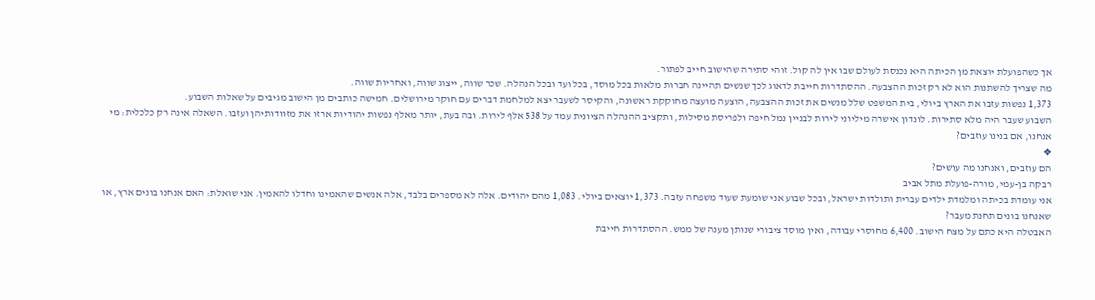אך כשהפועלת יוצאת מן הכיתה היא נכנסת לעולם שבו אין לה קול. זוהי סתירה שהישוב חייב לפתור.
מה שצריך להשתנות הוא לא רק זכות ההצבעה. ההסתדרות חייבת לדאוג לכך שנשים תהיינה חברות מלאות בכל מוסד, בכל ועד ובכל הנהלה. שכר שווה, ייצוג שווה, ואחריות שווה.
1,373 נפשות עזבו את הארץ ביולי, בית המשפט שלל מנשים את זכות ההצבעה, הוצעה מועצה מחוקקת ראשונה, והקיסר לשעבר יצא למלחמת דברים עם חוקר מירושלים. חמישה כותבים מן הישוב מגיבים על שאלות השבוע.
השבוע שעבר היה מלא סתירות. לונדון אישרה מיליוני לירות לבניין נמל חיפה ולפריסת מסילות, ותקציב ההנהלה הציונית עמד על 538 אלף לירות. ובה בעת, יותר מאלף נפשות יהודיות ארזו את מזוודותיהן ועזבו. השאלה אינה רק כלכלית: מי אנחנו, אם בנינו עוזבים?
❖
הם עוזבים, ואנחנו מה עושים?
רבקה בן-עמי, מורה-פועלת מתל אביב
אני עומדת בכיתה ומלמדת ילדים עברית ותולדות ישראל, ובכל שבוע אני שומעת שעוד משפחה עזבה. 1,373 יוצאים ביולי. 1,083 מהם יהודים. אלה לא מספרים בלבד, אלה אנשים שהאמינו וחדלו להאמין. אני שואלת: האם אנחנו בונים ארץ, או שאנחנו בונים תחנת מעבר?
האבטלה היא כתם על מצח הישוב. 6,400 מחוסרי עבודה, ואין מוסד ציבורי שנותן מענה של ממש. ההסתדרות חייבת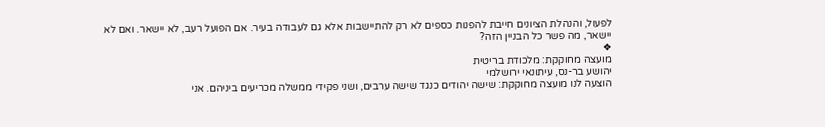לפעול, והנהלת הציונים חייבת להפנות כספים לא רק להתיישבות אלא גם לעבודה בעיר. אם הפועל רעב, לא יישאר. ואם לא יישאר, מה פשר כל הבניין הזה?
❖
מועצה מחוקקת: מלכודת בריטית
יהושע בר-נס, עיתונאי ירושלמי
הוצעה לנו מועצה מחוקקת: שישה יהודים כנגד שישה ערבים, ושני פקידי ממשלה מכריעים ביניהם. אני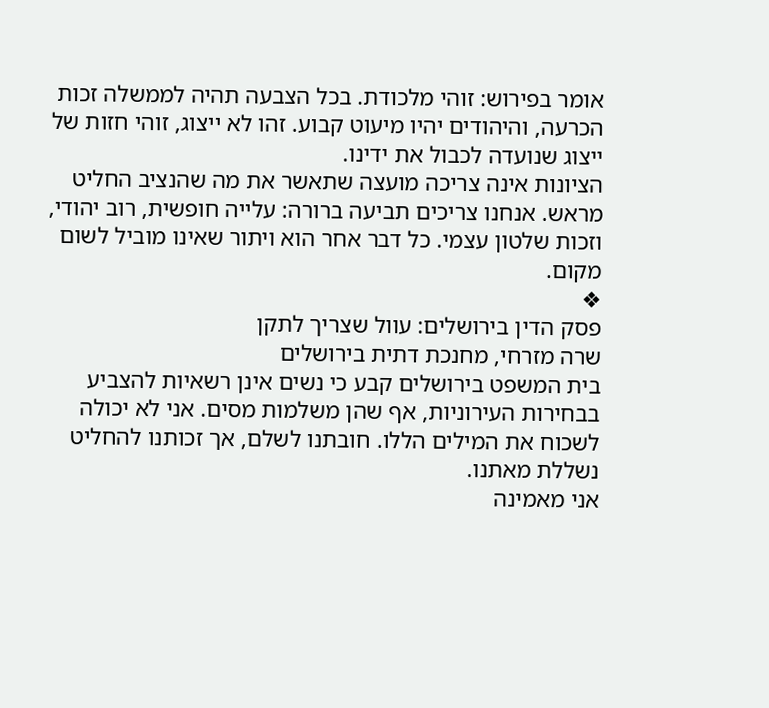אומר בפירוש: זוהי מלכודת. בכל הצבעה תהיה לממשלה זכות הכרעה, והיהודים יהיו מיעוט קבוע. זהו לא ייצוג, זוהי חזות של ייצוג שנועדה לכבול את ידינו.
הציונות אינה צריכה מועצה שתאשר את מה שהנציב החליט מראש. אנחנו צריכים תביעה ברורה: עלייה חופשית, רוב יהודי, וזכות שלטון עצמי. כל דבר אחר הוא ויתור שאינו מוביל לשום מקום.
❖
פסק הדין בירושלים: עוול שצריך לתקן
שרה מזרחי, מחנכת דתית בירושלים
בית המשפט בירושלים קבע כי נשים אינן רשאיות להצביע בבחירות העירוניות, אף שהן משלמות מסים. אני לא יכולה לשכוח את המילים הללו. חובתנו לשלם, אך זכותנו להחליט נשללת מאתנו.
אני מאמינה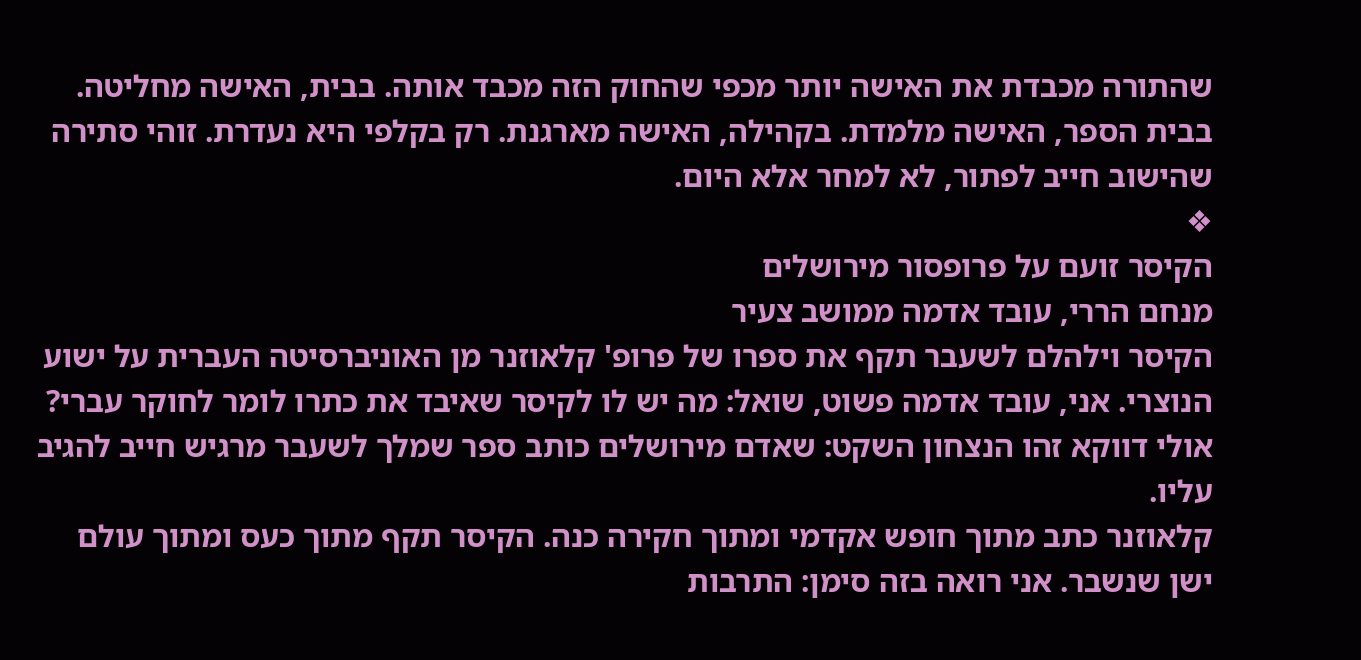שהתורה מכבדת את האישה יותר מכפי שהחוק הזה מכבד אותה. בבית, האישה מחליטה. בבית הספר, האישה מלמדת. בקהילה, האישה מארגנת. רק בקלפי היא נעדרת. זוהי סתירה שהישוב חייב לפתור, לא למחר אלא היום.
❖
הקיסר זועם על פרופסור מירושלים
מנחם הררי, עובד אדמה ממושב צעיר
הקיסר וילהלם לשעבר תקף את ספרו של פרופ' קלאוזנר מן האוניברסיטה העברית על ישוע הנוצרי. אני, עובד אדמה פשוט, שואל: מה יש לו לקיסר שאיבד את כתרו לומר לחוקר עברי? אולי דווקא זהו הנצחון השקט: שאדם מירושלים כותב ספר שמלך לשעבר מרגיש חייב להגיב עליו.
קלאוזנר כתב מתוך חופש אקדמי ומתוך חקירה כנה. הקיסר תקף מתוך כעס ומתוך עולם ישן שנשבר. אני רואה בזה סימן: התרבות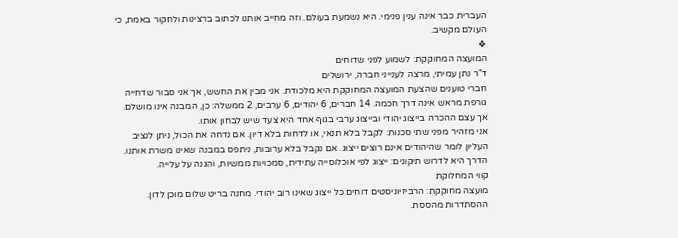העברית כבר אינה ענין פנימי. היא נשמעת בעולם. וזה מחייב אותנו לכתוב ברצינות ולחקור באמת, כי העולם מקשיב.
❖
המועצה המחוקקת: לשמוע לפני שדוחים
ד"ר נתן עמיתי, מרצה לענייני חברה, ירושלים
חברי טוענים שהצעת המועצה המחוקקת היא מלכודת. אני מבין את החשש, אך אני סבור שדחייה גורפת מראש אינה דרך חכמה. 14 חברים, 6 יהודים, 6 ערבים, 2 ממשלה: כן, המבנה אינו מושלם. אך עצם ההכרה בייצוג יהודי ובייצוג ערבי בגוף אחד היא צעד שיש לבחון אותו.
אני מזהיר מפני שתי סכנות: לקבל בלא תנאי, או לדחות בלא דיון. אם נדחה את הכול, ניתן לנציב העליון לומר שהיהודים אינם רוצים ייצוג. אם נקבל בלא ערובות, ניתפס במבנה שאינו משרת אותנו. הדרך היא לדרוש תיקונים: ייצוג לפי אוכלוסייה עתידית, סמכויות ממשיות, והגנה על עלייה.
קווי המחלוקת
מועצה מחוקקת: הרביזיוניסטים דוחים כל ייצוג שאינו רוב יהודי. מחנה בריט שלום מוכן לדון. ההסתדרות מהססת.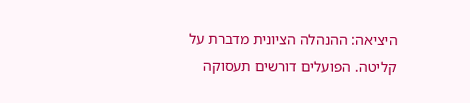היציאה: ההנהלה הציונית מדברת על קליטה. הפועלים דורשים תעסוקה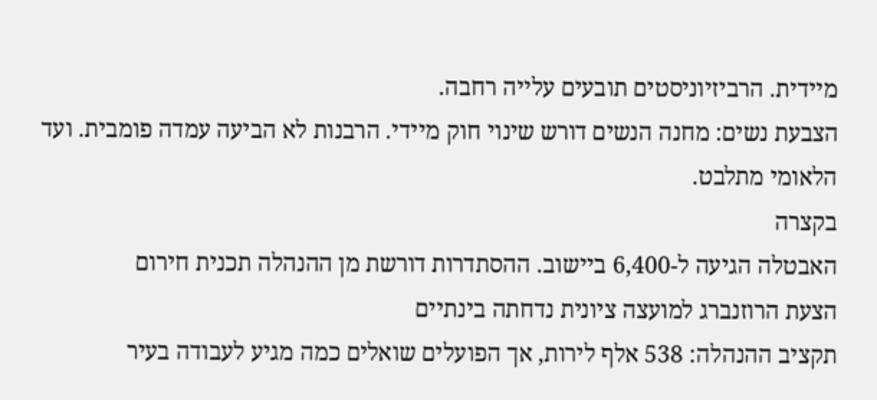מיידית. הרביזיוניסטים תובעים עלייה רחבה.
הצבעת נשים: מחנה הנשים דורש שינוי חוק מיידי. הרבנות לא הביעה עמדה פומבית. ועד הלאומי מתלבט.
בקצרה
האבטלה הגיעה ל-6,400 ביישוב. ההסתדרות דורשת מן ההנהלה תכנית חירום
הצעת הרוזנברג למועצה ציונית נדחתה בינתיים
תקציב ההנהלה: 538 אלף לירות, אך הפועלים שואלים כמה מגיע לעבודה בעיר